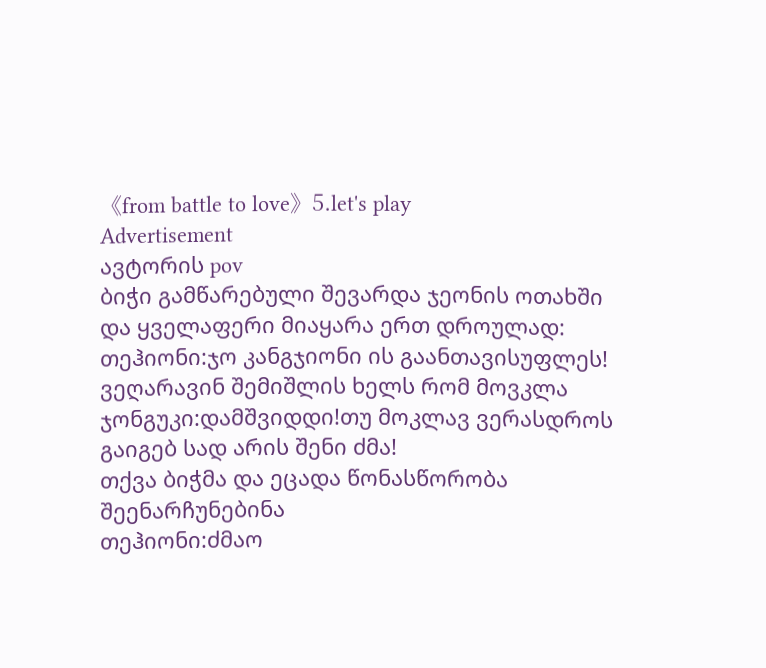《from battle to love》5.let's play
Advertisement
ავტორის pov
ბიჭი გამწარებული შევარდა ჯეონის ოთახში და ყველაფერი მიაყარა ერთ დროულად:
თეჰიონი:ჯო კანგჯიონი ის გაანთავისუფლეს! ვეღარავინ შემიშლის ხელს რომ მოვკლა
ჯონგუკი:დამშვიდდი!თუ მოკლავ ვერასდროს გაიგებ სად არის შენი ძმა!
თქვა ბიჭმა და ეცადა წონასწორობა შეენარჩუნებინა
თეჰიონი:ძმაო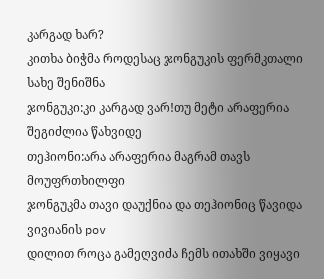კარგად ხარ?
კითხა ბიჭმა როდესაც ჯონგუკის ფერმკთალი სახე შენიშნა
ჯონგუკი:კი კარგად ვარ!თუ მეტი არაფერია შეგიძლია წახვიდე
თეჰიონი:არა არაფერია მაგრამ თავს მოუფრთხილფი
ჯონგუკმა თავი დაუქნია და თეჰიონიც წავიდა
ვივიანის pov
დილით როცა გამეღვიძა ჩემს ითახში ვიყავი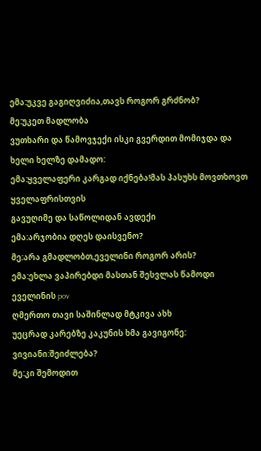ემა:უკვე გაგიღვიძია,თავს როგორ გრძნობ?
მე:უკეთ მადლობა
ვუთხარი და წამოვჯექი ისკი გვერდით მომიჯდა და ხელი ხელზე დამადო:
ემა:ყველაფერი კარგად იქნება!მას პასუხს მოვთხოვთ ყველაფრისთვის
გავუღიმე და საწოლიდან ავდექი
ემა:არჯობია დღეს დაისვენო?
მე:არა გმადლობთ,ეველინი როგორ არის?
ემა:ეხლა ვაპირებდი მასთან შესვლას წამოდი
ეველინის pov
ღმერთო თავი საშინლად მტკივა ახხ
უეცრად კარებზე კაკუნის ხმა გავიგონე:
ვივიანი:შეიძლება?
მე:კი შემოდით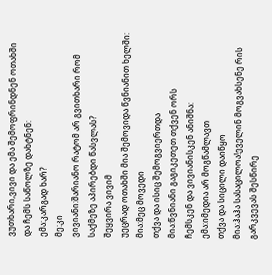ვუთხარი,ვივი და ემა შემოფრინდნენ ოთახში და ჩემს საწოლზე დახტნენ:
ემა:კარგად ხარ?
მე:კი
ვივიანი:შარიანო რატომ არ გვითხარი რომ საქმეზე აპირებდი წასვლას?
შეყვირა ვივიმ
უეცრად ოთახში მია შემოვიდა წვნიანით ხელში:
მია:მეც მოვედი
თქვა და ისიც შემოგვიერთდა
მია:წვნიანი გაგიკეთეთ თქვენ ორს
ჩემსკენ და ვივიანისკენ ანიშნა:
ემა:იმედია არ მოგწამლავთ
თქვა და სიცილი დაიწყო
მია:ჰაჰა სასაცილოა!ეველინ მოგვახსენე რის გარკვევას შესწირე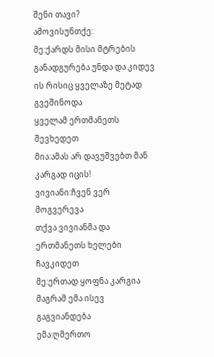შენი თავი?
ამოვისუნთქე:
მე:ქარდს მისი მტრების განადგურება უნდა და კიდევ ის რისიც ყველაზე მეტად გვეშინოდა
ყველამ ერთმანეთს შევხედეთ
მია:ამას არ დავუშვებთ მან კარგად იცის!
ვივიანი:ჩვენ ვერ მოგვერევა
თქვა ვივიანმა და ერთმანეთს ხელები ჩავკიდეთ
მე:ერთად ყოფნა კარგია მაგრამ ემა ისევ გაგვიანდება
ემა:ღმერთო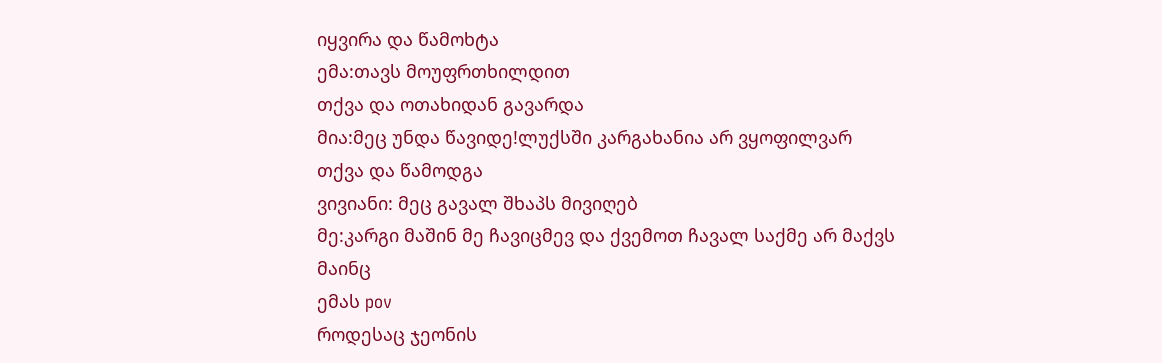იყვირა და წამოხტა
ემა:თავს მოუფრთხილდით
თქვა და ოთახიდან გავარდა
მია:მეც უნდა წავიდე!ლუქსში კარგახანია არ ვყოფილვარ
თქვა და წამოდგა
ვივიანი: მეც გავალ შხაპს მივიღებ
მე:კარგი მაშინ მე ჩავიცმევ და ქვემოთ ჩავალ საქმე არ მაქვს მაინც
ემას pov
როდესაც ჯეონის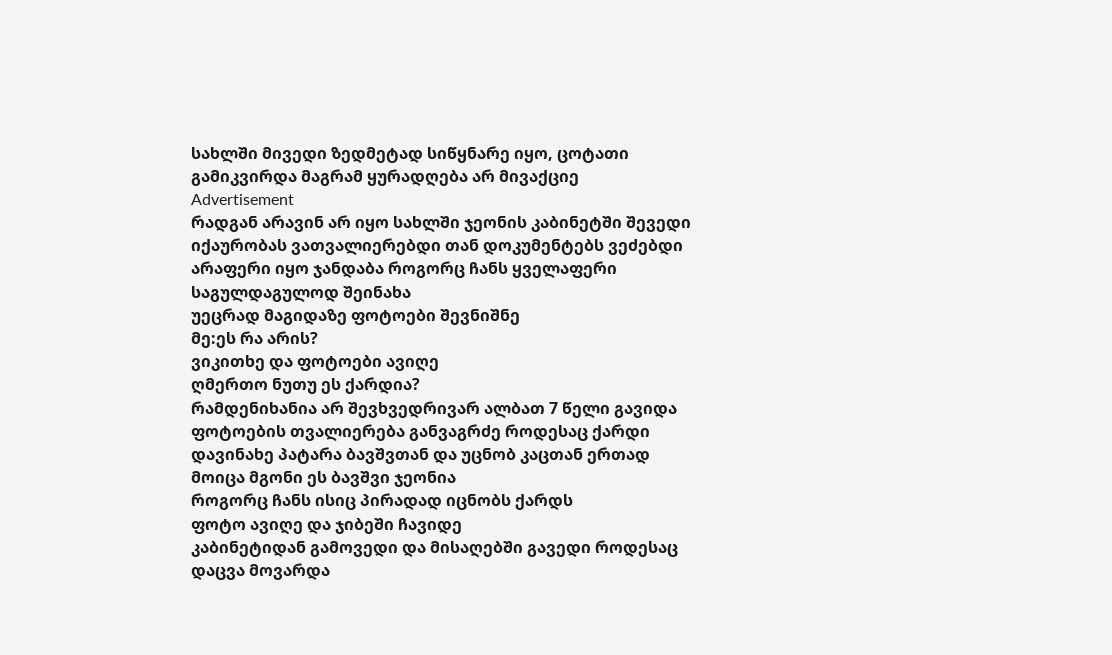სახლში მივედი ზედმეტად სიწყნარე იყო, ცოტათი გამიკვირდა მაგრამ ყურადღება არ მივაქციე
Advertisement
რადგან არავინ არ იყო სახლში ჯეონის კაბინეტში შევედი
იქაურობას ვათვალიერებდი თან დოკუმენტებს ვეძებდი არაფერი იყო ჯანდაბა როგორც ჩანს ყველაფერი საგულდაგულოდ შეინახა
უეცრად მაგიდაზე ფოტოები შევნიშნე
მე:ეს რა არის?
ვიკითხე და ფოტოები ავიღე
ღმერთო ნუთუ ეს ქარდია?
რამდენიხანია არ შევხვედრივარ ალბათ 7 წელი გავიდა
ფოტოების თვალიერება განვაგრძე როდესაც ქარდი დავინახე პატარა ბავშვთან და უცნობ კაცთან ერთად
მოიცა მგონი ეს ბავშვი ჯეონია
როგორც ჩანს ისიც პირადად იცნობს ქარდს
ფოტო ავიღე და ჯიბეში ჩავიდე
კაბინეტიდან გამოვედი და მისაღებში გავედი როდესაც დაცვა მოვარდა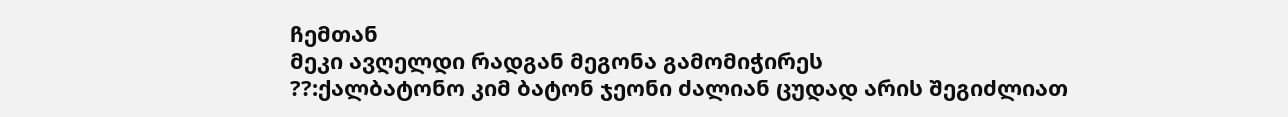ჩემთან
მეკი ავღელდი რადგან მეგონა გამომიჭირეს
??:ქალბატონო კიმ ბატონ ჯეონი ძალიან ცუდად არის შეგიძლიათ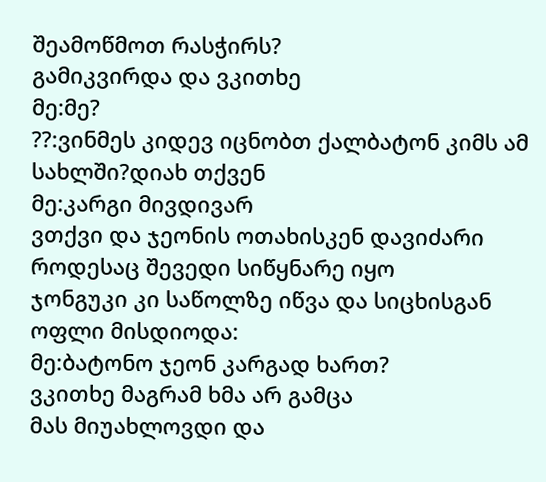შეამოწმოთ რასჭირს?
გამიკვირდა და ვკითხე
მე:მე?
??:ვინმეს კიდევ იცნობთ ქალბატონ კიმს ამ სახლში?დიახ თქვენ
მე:კარგი მივდივარ
ვთქვი და ჯეონის ოთახისკენ დავიძარი
როდესაც შევედი სიწყნარე იყო
ჯონგუკი კი საწოლზე იწვა და სიცხისგან ოფლი მისდიოდა:
მე:ბატონო ჯეონ კარგად ხართ?
ვკითხე მაგრამ ხმა არ გამცა
მას მიუახლოვდი და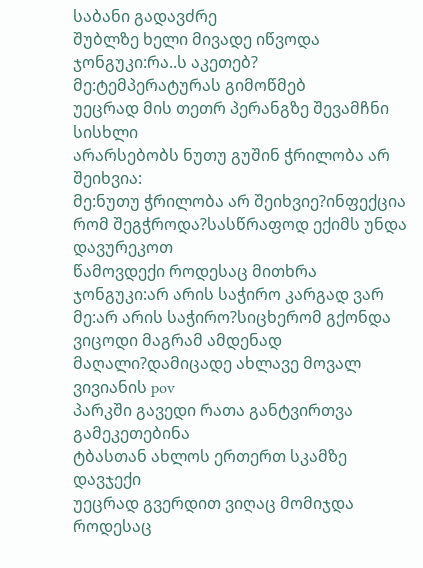საბანი გადავძრე
შუბლზე ხელი მივადე იწვოდა
ჯონგუკი:რა..ს აკეთებ?
მე:ტემპერატურას გიმოწმებ
უეცრად მის თეთრ პერანგზე შევამჩნი სისხლი
არარსებობს ნუთუ გუშინ ჭრილობა არ შეიხვია:
მე:ნუთუ ჭრილობა არ შეიხვიე?ინფექცია რომ შეგჭროდა?სასწრაფოდ ექიმს უნდა დავურეკოთ
წამოვდექი როდესაც მითხრა
ჯონგუკი:არ არის საჭირო კარგად ვარ
მე:არ არის საჭირო?სიცხერომ გქონდა ვიცოდი მაგრამ ამდენად მაღალი?დამიცადე ახლავე მოვალ
ვივიანის pov
პარკში გავედი რათა განტვირთვა გამეკეთებინა
ტბასთან ახლოს ერთერთ სკამზე დავჯექი
უეცრად გვერდით ვიღაც მომიჯდა
როდესაც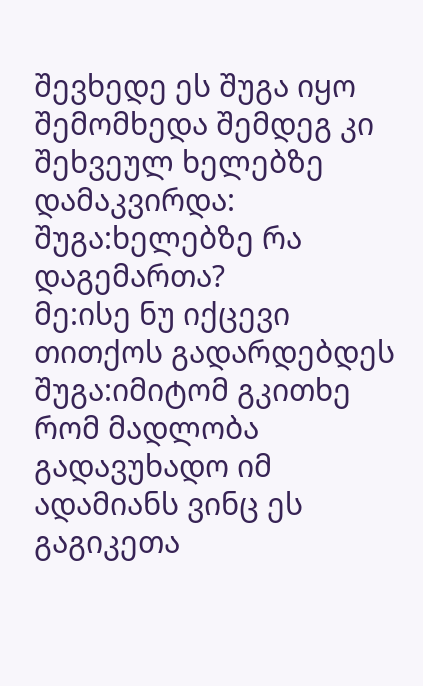შევხედე ეს შუგა იყო
შემომხედა შემდეგ კი შეხვეულ ხელებზე დამაკვირდა:
შუგა:ხელებზე რა დაგემართა?
მე:ისე ნუ იქცევი თითქოს გადარდებდეს
შუგა:იმიტომ გკითხე რომ მადლობა გადავუხადო იმ ადამიანს ვინც ეს გაგიკეთა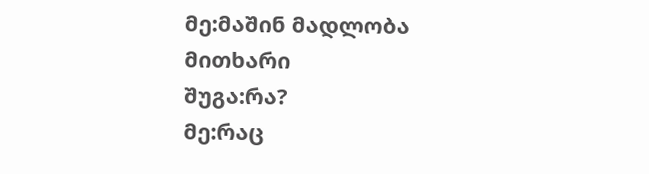მე:მაშინ მადლობა მითხარი
შუგა:რა?
მე:რაც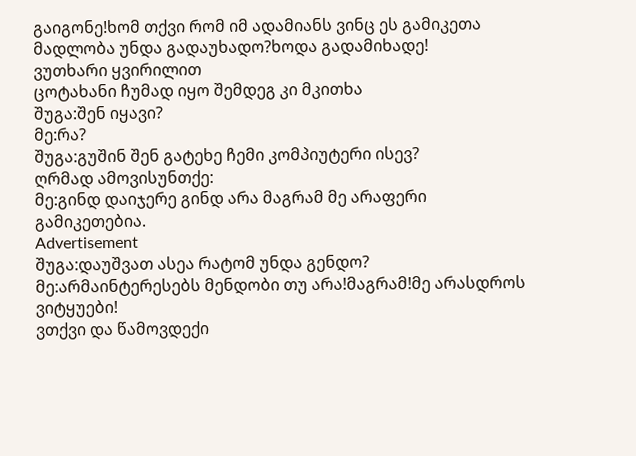გაიგონე!ხომ თქვი რომ იმ ადამიანს ვინც ეს გამიკეთა მადლობა უნდა გადაუხადო?ხოდა გადამიხადე!
ვუთხარი ყვირილით
ცოტახანი ჩუმად იყო შემდეგ კი მკითხა
შუგა:შენ იყავი?
მე:რა?
შუგა:გუშინ შენ გატეხე ჩემი კომპიუტერი ისევ?
ღრმად ამოვისუნთქე:
მე:გინდ დაიჯერე გინდ არა მაგრამ მე არაფერი გამიკეთებია.
Advertisement
შუგა:დაუშვათ ასეა რატომ უნდა გენდო?
მე:არმაინტერესებს მენდობი თუ არა!მაგრამ!მე არასდროს ვიტყუები!
ვთქვი და წამოვდექი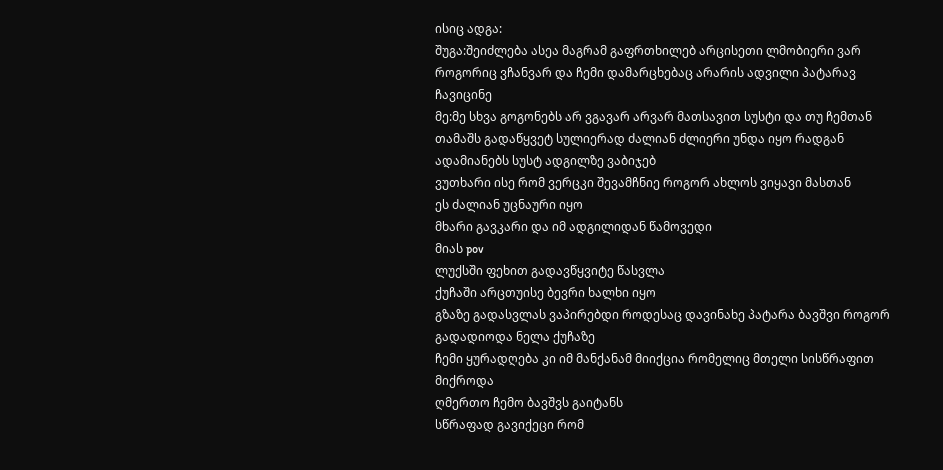ისიც ადგა:
შუგა:შეიძლება ასეა მაგრამ გაფრთხილებ არცისეთი ლმობიერი ვარ როგორიც ვჩანვარ და ჩემი დამარცხებაც არარის ადვილი პატარავ
ჩავიცინე
მე:მე სხვა გოგონებს არ ვგავარ არვარ მათსავით სუსტი და თუ ჩემთან თამაშს გადაწყვეტ სულიერად ძალიან ძლიერი უნდა იყო რადგან ადამიანებს სუსტ ადგილზე ვაბიჯებ
ვუთხარი ისე რომ ვერცკი შევამჩნიე როგორ ახლოს ვიყავი მასთან
ეს ძალიან უცნაური იყო
მხარი გავკარი და იმ ადგილიდან წამოვედი
მიას pov
ლუქსში ფეხით გადავწყვიტე წასვლა
ქუჩაში არცთუისე ბევრი ხალხი იყო
გზაზე გადასვლას ვაპირებდი როდესაც დავინახე პატარა ბავშვი როგორ გადადიოდა ნელა ქუჩაზე
ჩემი ყურადღება კი იმ მანქანამ მიიქცია რომელიც მთელი სისწრაფით მიქროდა
ღმერთო ჩემო ბავშვს გაიტანს
სწრაფად გავიქეცი რომ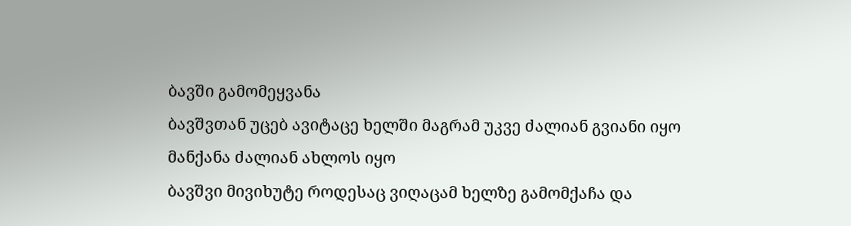ბავში გამომეყვანა
ბავშვთან უცებ ავიტაცე ხელში მაგრამ უკვე ძალიან გვიანი იყო მანქანა ძალიან ახლოს იყო
ბავშვი მივიხუტე როდესაც ვიღაცამ ხელზე გამომქაჩა და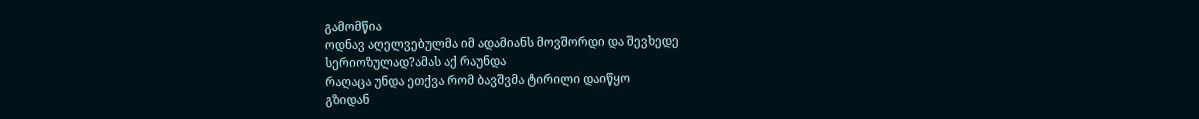გამომწია
ოდნავ აღელვებულმა იმ ადამიანს მოვშორდი და შევხედე
სერიოზულად?ამას აქ რაუნდა
რაღაცა უნდა ეთქვა რომ ბავშვმა ტირილი დაიწყო
გზიდან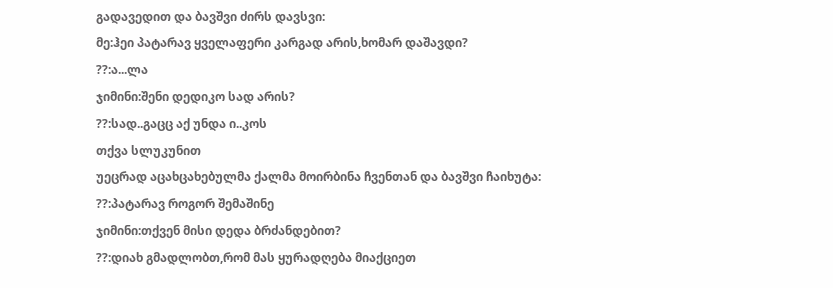გადავედით და ბავშვი ძირს დავსვი:
მე:ჰეი პატარავ ყველაფერი კარგად არის,ხომარ დაშავდი?
??:ა...ლა
ჯიმინი:შენი დედიკო სად არის?
??:სად..გაცც აქ უნდა ი..კოს
თქვა სლუკუნით
უეცრად აცახცახებულმა ქალმა მოირბინა ჩვენთან და ბავშვი ჩაიხუტა:
??:პატარავ როგორ შემაშინე
ჯიმინი:თქვენ მისი დედა ბრძანდებით?
??:დიახ გმადლობთ,რომ მას ყურადღება მიაქციეთ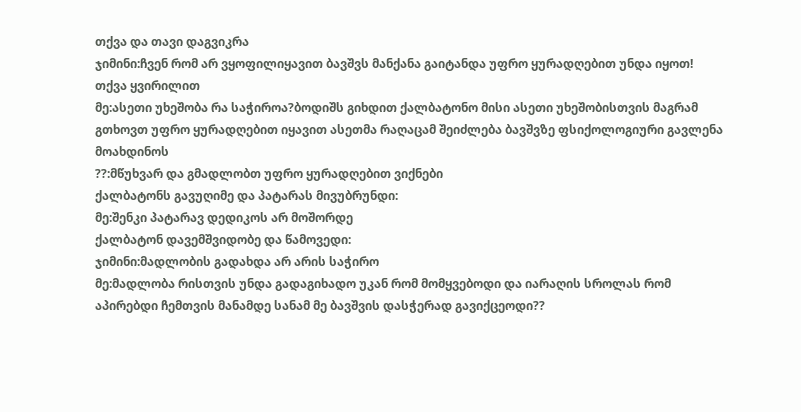თქვა და თავი დაგვიკრა
ჯიმინი:ჩვენ რომ არ ვყოფილიყავით ბავშვს მანქანა გაიტანდა უფრო ყურადღებით უნდა იყოთ!
თქვა ყვირილით
მე:ასეთი უხეშობა რა საჭიროა?ბოდიშს გიხდით ქალბატონო მისი ასეთი უხეშობისთვის მაგრამ გთხოვთ უფრო ყურადღებით იყავით ასეთმა რაღაცამ შეიძლება ბავშვზე ფსიქოლოგიური გავლენა მოახდინოს
??:მწუხვარ და გმადლობთ უფრო ყურადღებით ვიქნები
ქალბატონს გავუღიმე და პატარას მივუბრუნდი:
მე:შენკი პატარავ დედიკოს არ მოშორდე
ქალბატონ დავემშვიდობე და წამოვედი:
ჯიმინი:მადლობის გადახდა არ არის საჭირო
მე:მადლობა რისთვის უნდა გადაგიხადო უკან რომ მომყვებოდი და იარაღის სროლას რომ აპირებდი ჩემთვის მანამდე სანამ მე ბავშვის დასჭერად გავიქცეოდი??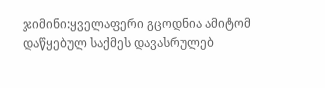ჯიმინი:ყველაფერი გცოდნია ამიტომ დაწყებულ საქმეს დავასრულებ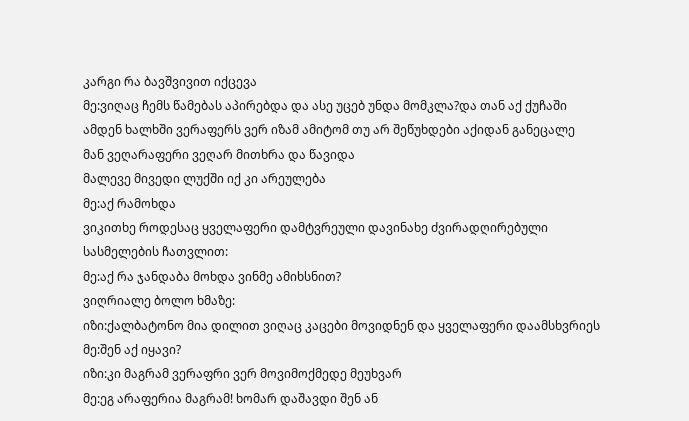კარგი რა ბავშვივით იქცევა
მე:ვიღაც ჩემს წამებას აპირებდა და ასე უცებ უნდა მომკლა?და თან აქ ქუჩაში ამდენ ხალხში ვერაფერს ვერ იზამ ამიტომ თუ არ შეწუხდები აქიდან განეცალე
მან ვეღარაფერი ვეღარ მითხრა და წავიდა
მალევე მივედი ლუქში იქ კი არეულება
მე:აქ რამოხდა
ვიკითხე როდესაც ყველაფერი დამტვრეული დავინახე ძვირადღირებული სასმელების ჩათვლით:
მე:აქ რა ჯანდაბა მოხდა ვინმე ამიხსნით?
ვიღრიალე ბოლო ხმაზე:
იზი:ქალბატონო მია დილით ვიღაც კაცები მოვიდნენ და ყველაფერი დაამსხვრიეს
მე:შენ აქ იყავი?
იზი:კი მაგრამ ვერაფრი ვერ მოვიმოქმედე მეუხვარ
მე:ეგ არაფერია მაგრამ! ხომარ დაშავდი შენ ან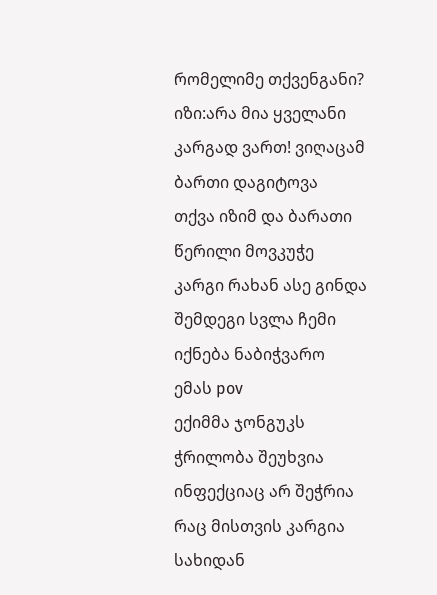რომელიმე თქვენგანი?
იზი:არა მია ყველანი კარგად ვართ! ვიღაცამ ბართი დაგიტოვა
თქვა იზიმ და ბარათი
წერილი მოვკუჭე
კარგი რახან ასე გინდა შემდეგი სვლა ჩემი იქნება ნაბიჭვარო
ემას pov
ექიმმა ჯონგუკს ჭრილობა შეუხვია ინფექციაც არ შეჭრია რაც მისთვის კარგია
სახიდან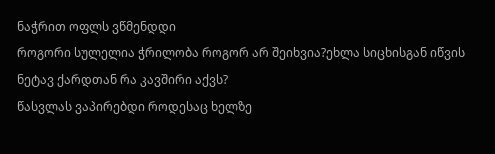ნაჭრით ოფლს ვწმენდდი
როგორი სულელია ჭრილობა როგორ არ შეიხვია?ეხლა სიცხისგან იწვის
ნეტავ ქარდთან რა კავშირი აქვს?
წასვლას ვაპირებდი როდესაც ხელზე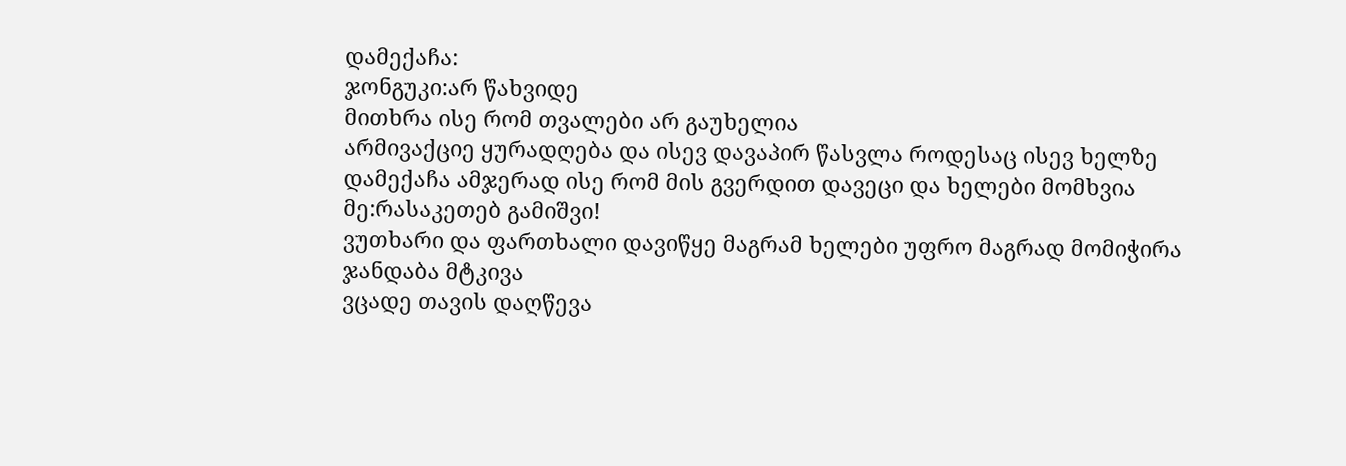დამექაჩა:
ჯონგუკი:არ წახვიდე
მითხრა ისე რომ თვალები არ გაუხელია
არმივაქციე ყურადღება და ისევ დავაპირ წასვლა როდესაც ისევ ხელზე დამექაჩა ამჯერად ისე რომ მის გვერდით დავეცი და ხელები მომხვია
მე:რასაკეთებ გამიშვი!
ვუთხარი და ფართხალი დავიწყე მაგრამ ხელები უფრო მაგრად მომიჭირა
ჯანდაბა მტკივა
ვცადე თავის დაღწევა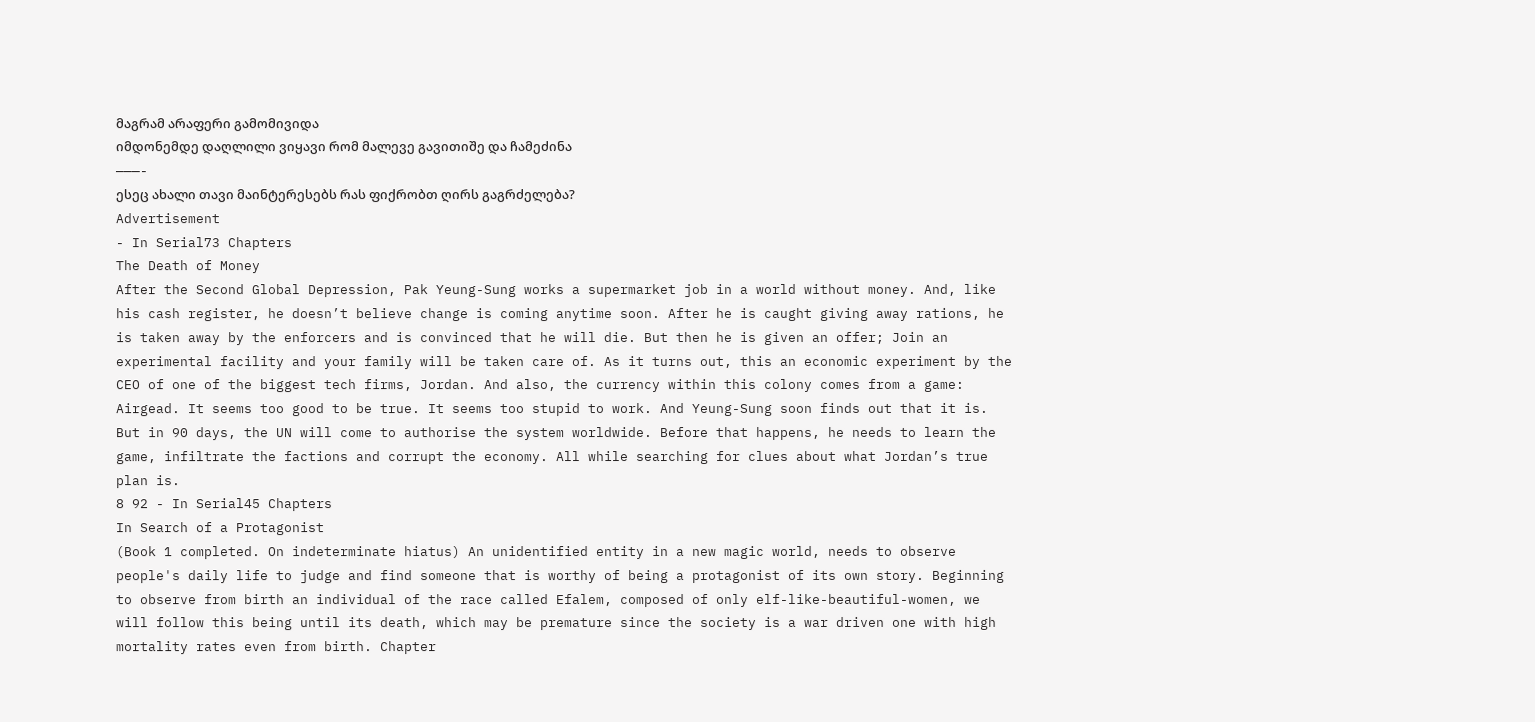მაგრამ არაფერი გამომივიდა
იმდონემდე დაღლილი ვიყავი რომ მალევე გავითიშე და ჩამეძინა
———-
ესეც ახალი თავი მაინტერესებს რას ფიქრობთ ღირს გაგრძელება?
Advertisement
- In Serial73 Chapters
The Death of Money
After the Second Global Depression, Pak Yeung-Sung works a supermarket job in a world without money. And, like his cash register, he doesn’t believe change is coming anytime soon. After he is caught giving away rations, he is taken away by the enforcers and is convinced that he will die. But then he is given an offer; Join an experimental facility and your family will be taken care of. As it turns out, this an economic experiment by the CEO of one of the biggest tech firms, Jordan. And also, the currency within this colony comes from a game: Airgead. It seems too good to be true. It seems too stupid to work. And Yeung-Sung soon finds out that it is. But in 90 days, the UN will come to authorise the system worldwide. Before that happens, he needs to learn the game, infiltrate the factions and corrupt the economy. All while searching for clues about what Jordan’s true plan is.
8 92 - In Serial45 Chapters
In Search of a Protagonist
(Book 1 completed. On indeterminate hiatus) An unidentified entity in a new magic world, needs to observe people's daily life to judge and find someone that is worthy of being a protagonist of its own story. Beginning to observe from birth an individual of the race called Efalem, composed of only elf-like-beautiful-women, we will follow this being until its death, which may be premature since the society is a war driven one with high mortality rates even from birth. Chapter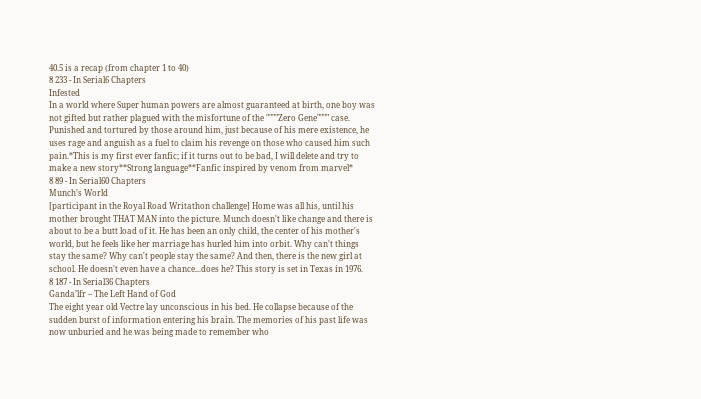40.5 is a recap (from chapter 1 to 40)
8 233 - In Serial6 Chapters
Infested
In a world where Super human powers are almost guaranteed at birth, one boy was not gifted but rather plagued with the misfortune of the """"Zero Gene"""" case. Punished and tortured by those around him, just because of his mere existence, he uses rage and anguish as a fuel to claim his revenge on those who caused him such pain.*This is my first ever fanfic; if it turns out to be bad, I will delete and try to make a new story**Strong language**Fanfic inspired by venom from marvel*
8 89 - In Serial60 Chapters
Munch’s World
[participant in the Royal Road Writathon challenge] Home was all his, until his mother brought THAT MAN into the picture. Munch doesn't like change and there is about to be a butt load of it. He has been an only child, the center of his mother's world, but he feels like her marriage has hurled him into orbit. Why can't things stay the same? Why can't people stay the same? And then, there is the new girl at school. He doesn't even have a chance...does he? This story is set in Texas in 1976.
8 187 - In Serial36 Chapters
Ganda’lfr – The Left Hand of God
The eight year old Vectre lay unconscious in his bed. He collapse because of the sudden burst of information entering his brain. The memories of his past life was now unburied and he was being made to remember who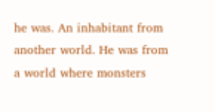he was. An inhabitant from another world. He was from a world where monsters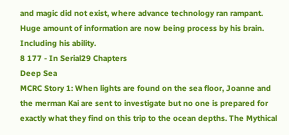and magic did not exist, where advance technology ran rampant. Huge amount of information are now being process by his brain. Including his ability.
8 177 - In Serial29 Chapters
Deep Sea
MCRC Story 1: When lights are found on the sea floor, Joanne and the merman Kai are sent to investigate but no one is prepared for exactly what they find on this trip to the ocean depths. The Mythical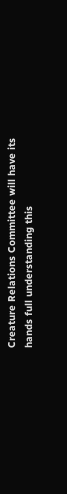Creature Relations Committee will have its hands full understanding this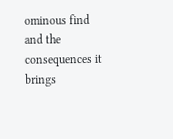ominous find and the consequences it brings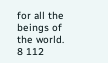for all the beings of the world.
8 112